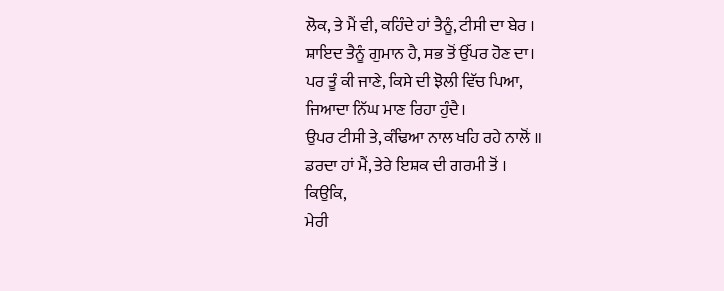ਲੋਕ, ਤੇ ਮੈਂ ਵੀ, ਕਹਿੰਦੇ ਹਾਂ ਤੈਨੂੰ, ਟੀਸੀ ਦਾ ਬੇਰ ।
ਸ਼ਾਇਦ ਤੈਨੂੰ ਗੁਮਾਨ ਹੈ, ਸਭ ਤੋਂ ਉੱਪਰ ਹੋਣ ਦਾ।
ਪਰ ਤੂੰ ਕੀ ਜਾਣੇ, ਕਿਸੇ ਦੀ ਝੋਲੀ ਵਿੱਚ ਪਿਆ,
ਜਿਆਦਾ ਨਿੱਘ ਮਾਣ ਰਿਹਾ ਹੁੰਦੈ।
ਉਪਰ ਟੀਸੀ ਤੇ, ਕੰਢਿਆ ਨਾਲ ਖਹਿ ਰਹੇ ਨਾਲੋਂ ॥
ਡਰਦਾ ਹਾਂ ਮੈਂ, ਤੇਰੇ ਇਸ਼ਕ ਦੀ ਗਰਮੀ ਤੋਂ ।
ਕਿਉਕਿ,
ਮੇਰੀ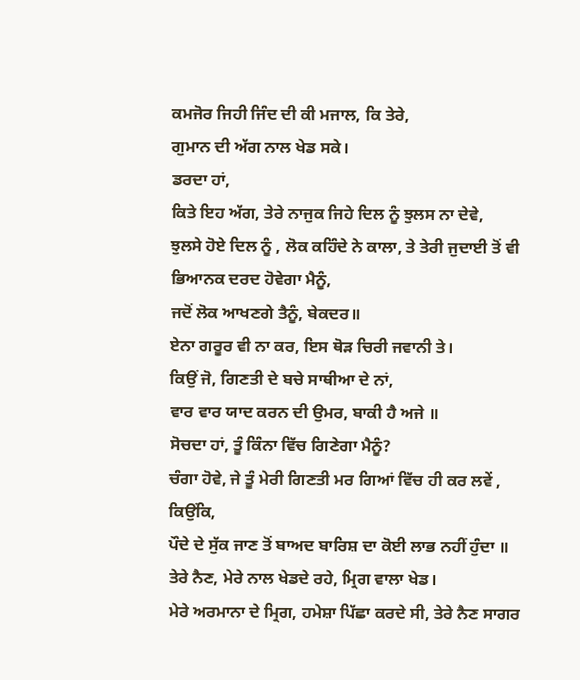ਕਮਜੋਰ ਜਿਹੀ ਜਿੰਦ ਦੀ ਕੀ ਮਜਾਲ, ਕਿ ਤੇਰੇ,
ਗੁਮਾਨ ਦੀ ਅੱਗ ਨਾਲ ਖੇਡ ਸਕੇ।
ਡਰਦਾ ਹਾਂ,
ਕਿਤੇ ਇਹ ਅੱਗ, ਤੇਰੇ ਨਾਜੁਕ ਜਿਹੇ ਦਿਲ ਨੂੰ ਝੁਲਸ ਨਾ ਦੇਵੇ,
ਝੁਲਸੇ ਹੋਏ ਦਿਲ ਨੂੰ , ਲੋਕ ਕਹਿੰਦੇ ਨੇ ਕਾਲਾ, ਤੇ ਤੇਰੀ ਜੁਦਾਈ ਤੋਂ ਵੀ
ਭਿਆਨਕ ਦਰਦ ਹੋਵੇਗਾ ਮੈਨੂੰ,
ਜਦੋਂ ਲੋਕ ਆਖਣਗੇ ਤੈਨੂੰ, ਬੇਕਦਰ॥
ਏਨਾ ਗਰੂਰ ਵੀ ਨਾ ਕਰ, ਇਸ ਥੋੜ ਚਿਰੀ ਜਵਾਨੀ ਤੇ।
ਕਿਉਂ ਜੋ, ਗਿਣਤੀ ਦੇ ਬਚੇ ਸਾਥੀਆ ਦੇ ਨਾਂ,
ਵਾਰ ਵਾਰ ਯਾਦ ਕਰਨ ਦੀ ਉਮਰ, ਬਾਕੀ ਹੈ ਅਜੇ ॥
ਸੋਚਦਾ ਹਾਂ, ਤੂੰ ਕਿੰਨਾ ਵਿੱਚ ਗਿਣੇਗਾ ਮੈਨੂੰ?
ਚੰਗਾ ਹੋਵੇ, ਜੇ ਤੂੰ ਮੇਰੀ ਗਿਣਤੀ ਮਰ ਗਿਆਂ ਵਿੱਚ ਹੀ ਕਰ ਲਵੇਂ ,
ਕਿਉਂਕਿ,
ਪੌਦੇ ਦੇ ਸੁੱਕ ਜਾਣ ਤੋਂ ਬਾਅਦ ਬਾਰਿਸ਼ ਦਾ ਕੋਈ ਲਾਭ ਨਹੀਂ ਹੁੰਦਾ ॥
ਤੇਰੇ ਨੈਣ, ਮੇਰੇ ਨਾਲ ਖੇਡਦੇ ਰਹੇ, ਮ੍ਰਿਗ ਵਾਲਾ ਖੇਡ।
ਮੇਰੇ ਅਰਮਾਨਾ ਦੇ ਮ੍ਰਿਗ, ਹਮੇਸ਼ਾ ਪਿੱਛਾ ਕਰਦੇ ਸੀ, ਤੇਰੇ ਨੈਣ ਸਾਗਰ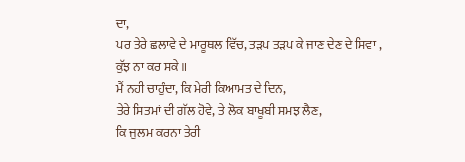ਦਾ,
ਪਰ ਤੇਰੇ ਛਲਾਵੇ ਦੇ ਮਾਰੂਥਲ ਵਿੱਚ, ਤੜਪ ਤੜਪ ਕੇ ਜਾਣ ਦੇਣ ਦੇ ਸਿਵਾ ,
ਕੁੱਝ ਨਾ ਕਰ ਸਕੇ ॥
ਮੈਂ ਨਹੀ ਚਾਹੁੰਦਾ, ਕਿ ਮੇਰੀ ਕਿਆਮਤ ਦੇ ਦਿਨ,
ਤੇਰੇ ਸਿਤਮਾਂ ਦੀ ਗੱਲ ਹੋਵੇ, ਤੇ ਲੋਕ ਬਾਖੂਬੀ ਸਮਝ ਲੈਣ,
ਕਿ ਜੁਲਮ ਕਰਨਾ ਤੇਰੀ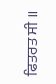ਫਿਤਰਤ ਸੀ ॥